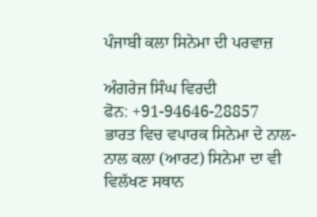ਪੰਜਾਬੀ ਕਲਾ ਸਿਨੇਮਾ ਦੀ ਪਰਵਾਜ਼

ਅੰਗਰੇਜ ਸਿੰਘ ਵਿਰਦੀ
ਫੋਨ: +91-94646-28857
ਭਾਰਤ ਵਿਚ ਵਪਾਰਕ ਸਿਨੇਮਾ ਦੇ ਨਾਲ-ਨਾਲ ਕਲਾ (ਆਰਟ) ਸਿਨੇਮਾ ਦਾ ਵੀ ਵਿਲੱਖਣ ਸਥਾਨ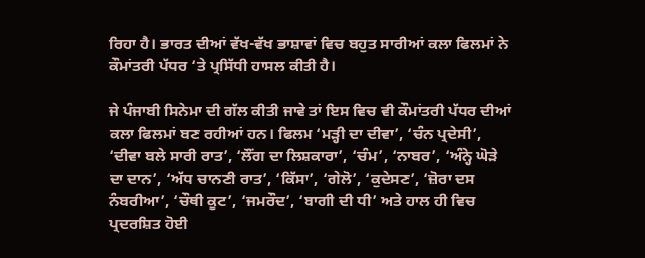ਰਿਹਾ ਹੈ। ਭਾਰਤ ਦੀਆਂ ਵੱਖ-ਵੱਖ ਭਾਸ਼ਾਵਾਂ ਵਿਚ ਬਹੁਤ ਸਾਰੀਆਂ ਕਲਾ ਫਿਲਮਾਂ ਨੇ ਕੌਮਾਂਤਰੀ ਪੱਧਰ ‘ਤੇ ਪ੍ਰਸਿੱਧੀ ਹਾਸਲ ਕੀਤੀ ਹੈ।

ਜੇ ਪੰਜਾਬੀ ਸਿਨੇਮਾ ਦੀ ਗੱਲ ਕੀਤੀ ਜਾਵੇ ਤਾਂ ਇਸ ਵਿਚ ਵੀ ਕੌਮਾਂਤਰੀ ਪੱਧਰ ਦੀਆਂ ਕਲਾ ਫਿਲਮਾਂ ਬਣ ਰਹੀਆਂ ਹਨ। ਫਿਲਮ ‘ਮੜ੍ਹੀ ਦਾ ਦੀਵਾ’, ‘ਚੰਨ ਪ੍ਰਦੇਸੀ’, ‘ਦੀਵਾ ਬਲੇ ਸਾਰੀ ਰਾਤ’, ‘ਲੌਂਗ ਦਾ ਲਿਸ਼ਕਾਰਾ’, ‘ਚੰਮ’, ‘ਨਾਬਰ’, ‘ਅੰਨ੍ਹੇ ਘੋੜੇ ਦਾ ਦਾਨ’, ‘ਅੱਧ ਚਾਨਣੀ ਰਾਤ’, ‘ਕਿੱਸਾ’, ‘ਗੇਲੋ’, ‘ਕੁਦੇਸਣ’, ‘ਜ਼ੋਰਾ ਦਸ ਨੰਬਰੀਆ’, ‘ਚੌਥੀ ਕੂਟ’, ‘ਜਮਰੌਦ’, ‘ਬਾਗੀ ਦੀ ਧੀ’ ਅਤੇ ਹਾਲ ਹੀ ਵਿਚ ਪ੍ਰਦਰਸ਼ਿਤ ਹੋਈ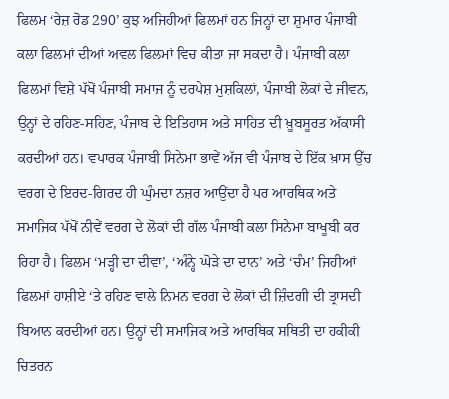ਫਿਲਮ ‘ਰੇਜ਼ ਰੋਡ 290’ ਕੁਝ ਅਜਿਹੀਆਂ ਫਿਲਮਾਂ ਹਨ ਜਿਨ੍ਹਾਂ ਦਾ ਸ਼ੁਮਾਰ ਪੰਜਾਬੀ ਕਲਾ ਫਿਲਮਾਂ ਦੀਆਂ ਅਵਲ ਫਿਲਮਾਂ ਵਿਚ ਕੀਤਾ ਜਾ ਸਕਦਾ ਹੈ। ਪੰਜਾਬੀ ਕਲਾ ਫਿਲਮਾਂ ਵਿਸ਼ੇ ਪੱਖੋਂ ਪੰਜਾਬੀ ਸਮਾਜ ਨੂੰ ਦਰਪੇਸ਼ ਮੁਸ਼ਕਿਲਾਂ, ਪੰਜਾਬੀ ਲੋਕਾਂ ਦੇ ਜੀਵਨ, ਉਨ੍ਹਾਂ ਦੇ ਰਹਿਣ-ਸਹਿਣ, ਪੰਜਾਬ ਦੇ ਇਤਿਹਾਸ ਅਤੇ ਸਾਹਿਤ ਦੀ ਖ਼ੂਬਸੂਰਤ ਅੱਕਾਸੀ ਕਰਦੀਆਂ ਹਨ। ਵਪਾਰਕ ਪੰਜਾਬੀ ਸਿਨੇਮਾ ਭਾਵੇਂ ਅੱਜ ਵੀ ਪੰਜਾਬ ਦੇ ਇੱਕ ਖ਼ਾਸ ਉੱਚ ਵਰਗ ਦੇ ਇਰਦ-ਗਿਰਦ ਹੀ ਘੁੰਮਦਾ ਨਜ਼ਰ ਆਉਂਦਾ ਹੈ ਪਰ ਆਰਥਿਕ ਅਤੇ ਸਮਾਜਿਕ ਪੱਖੋਂ ਨੀਵੇਂ ਵਰਗ ਦੇ ਲੋਕਾਂ ਦੀ ਗੱਲ ਪੰਜਾਬੀ ਕਲਾ ਸਿਨੇਮਾ ਬਾਖੂਬੀ ਕਰ ਰਿਹਾ ਹੈ। ਫਿਲਮ ‘ਮੜ੍ਹੀ ਦਾ ਦੀਵਾ’, ‘ਅੰਨ੍ਹੇ ਘੋੜੇ ਦਾ ਦਾਨ’ ਅਤੇ ‘ਚੰਮ’ ਜਿਹੀਆਂ ਫਿਲਮਾਂ ਹਾਸ਼ੀਏ ‘ਤੇ ਰਹਿਣ ਵਾਲੇ ਨਿਮਨ ਵਰਗ ਦੇ ਲੋਕਾਂ ਦੀ ਜ਼ਿੰਦਗੀ ਦੀ ਤ੍ਰਾਸਦੀ ਬਿਆਨ ਕਰਦੀਆਂ ਹਨ। ਉਨ੍ਹਾਂ ਦੀ ਸਮਾਜਿਕ ਅਤੇ ਆਰਥਿਕ ਸਥਿਤੀ ਦਾ ਹਕੀਕੀ ਚਿਤਰਨ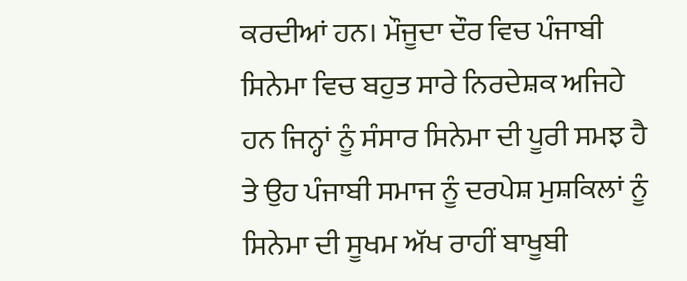ਕਰਦੀਆਂ ਹਨ। ਮੌਜੂਦਾ ਦੌਰ ਵਿਚ ਪੰਜਾਬੀ ਸਿਨੇਮਾ ਵਿਚ ਬਹੁਤ ਸਾਰੇ ਨਿਰਦੇਸ਼ਕ ਅਜਿਹੇ ਹਨ ਜਿਨ੍ਹਾਂ ਨੂੰ ਸੰਸਾਰ ਸਿਨੇਮਾ ਦੀ ਪੂਰੀ ਸਮਝ ਹੈ ਤੇ ਉਹ ਪੰਜਾਬੀ ਸਮਾਜ ਨੂੰ ਦਰਪੇਸ਼ ਮੁਸ਼ਕਿਲਾਂ ਨੂੰ ਸਿਨੇਮਾ ਦੀ ਸੂਖਮ ਅੱਖ ਰਾਹੀਂ ਬਾਖੂਬੀ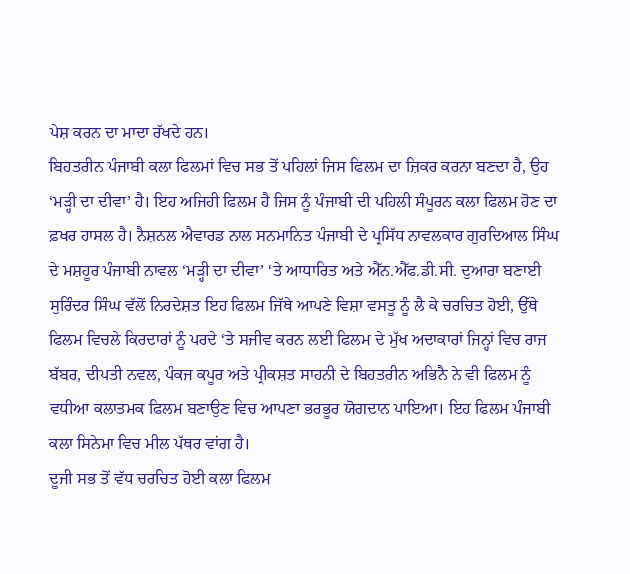ਪੇਸ਼ ਕਰਨ ਦਾ ਮਾਦਾ ਰੱਖਦੇ ਹਨ।
ਬਿਹਤਰੀਨ ਪੰਜਾਬੀ ਕਲਾ ਫਿਲਮਾਂ ਵਿਚ ਸਭ ਤੋਂ ਪਹਿਲਾਂ ਜਿਸ ਫਿਲਮ ਦਾ ਜ਼ਿਕਰ ਕਰਨਾ ਬਣਦਾ ਹੈ, ਉਹ ‘ਮੜ੍ਹੀ ਦਾ ਦੀਵਾ’ ਹੈ। ਇਹ ਅਜਿਹੀ ਫਿਲਮ ਹੈ ਜਿਸ ਨੂੰ ਪੰਜਾਬੀ ਦੀ ਪਹਿਲੀ ਸੰਪੂਰਨ ਕਲਾ ਫਿਲਮ ਹੋਣ ਦਾ ਫ਼ਖਰ ਹਾਸਲ ਹੈ। ਨੈਸ਼ਨਲ ਐਵਾਰਡ ਨਾਲ ਸਨਮਾਨਿਤ ਪੰਜਾਬੀ ਦੇ ਪ੍ਰਸਿੱਧ ਨਾਵਲਕਾਰ ਗੁਰਦਿਆਲ ਸਿੰਘ ਦੇ ਮਸ਼ਹੂਰ ਪੰਜਾਬੀ ਨਾਵਲ ‘ਮੜ੍ਹੀ ਦਾ ਦੀਵਾ’ ‘ਤੇ ਆਧਾਰਿਤ ਅਤੇ ਐੱਨ.ਐੱਫ.ਡੀ.ਸੀ. ਦੁਆਰਾ ਬਣਾਈ ਸੁਰਿੰਦਰ ਸਿੰਘ ਵੱਲੋਂ ਨਿਰਦੇਸ਼ਤ ਇਹ ਫਿਲਮ ਜਿੱਥੇ ਆਪਣੇ ਵਿਸ਼ਾ ਵਸਤੂ ਨੂੰ ਲੈ ਕੇ ਚਰਚਿਤ ਹੋਈ, ਉੱਥੇ ਫਿਲਮ ਵਿਚਲੇ ਕਿਰਦਾਰਾਂ ਨੂੰ ਪਰਦੇ ‘ਤੇ ਸਜੀਵ ਕਰਨ ਲਈ ਫਿਲਮ ਦੇ ਮੁੱਖ ਅਦਾਕਾਰਾਂ ਜਿਨ੍ਹਾਂ ਵਿਚ ਰਾਜ ਬੱਬਰ, ਦੀਪਤੀ ਨਵਲ, ਪੰਕਜ ਕਪੂਰ ਅਤੇ ਪ੍ਰੀਕਸ਼ਤ ਸਾਹਨੀ ਦੇ ਬਿਹਤਰੀਨ ਅਭਿਨੈ ਨੇ ਵੀ ਫਿਲਮ ਨੂੰ ਵਧੀਆ ਕਲਾਤਮਕ ਫਿਲਮ ਬਣਾਉਣ ਵਿਚ ਆਪਣਾ ਭਰਭੂਰ ਯੋਗਦਾਨ ਪਾਇਆ। ਇਹ ਫਿਲਮ ਪੰਜਾਬੀ ਕਲਾ ਸਿਨੇਮਾ ਵਿਚ ਮੀਲ ਪੱਥਰ ਵਾਂਗ ਹੈ।
ਦੂਜੀ ਸਭ ਤੋਂ ਵੱਧ ਚਰਚਿਤ ਹੋਈ ਕਲਾ ਫਿਲਮ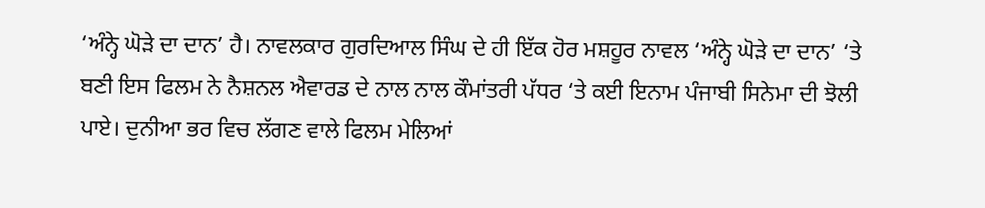‘ਅੰਨ੍ਹੇ ਘੋੜੇ ਦਾ ਦਾਨ’ ਹੈ। ਨਾਵਲਕਾਰ ਗੁਰਦਿਆਲ ਸਿੰਘ ਦੇ ਹੀ ਇੱਕ ਹੋਰ ਮਸ਼ਹੂਰ ਨਾਵਲ ‘ਅੰਨ੍ਹੇ ਘੋੜੇ ਦਾ ਦਾਨ’ ‘ਤੇ ਬਣੀ ਇਸ ਫਿਲਮ ਨੇ ਨੈਸ਼ਨਲ ਐਵਾਰਡ ਦੇ ਨਾਲ ਨਾਲ ਕੌਮਾਂਤਰੀ ਪੱਧਰ ‘ਤੇ ਕਈ ਇਨਾਮ ਪੰਜਾਬੀ ਸਿਨੇਮਾ ਦੀ ਝੋਲੀ ਪਾਏ। ਦੁਨੀਆ ਭਰ ਵਿਚ ਲੱਗਣ ਵਾਲੇ ਫਿਲਮ ਮੇਲਿਆਂ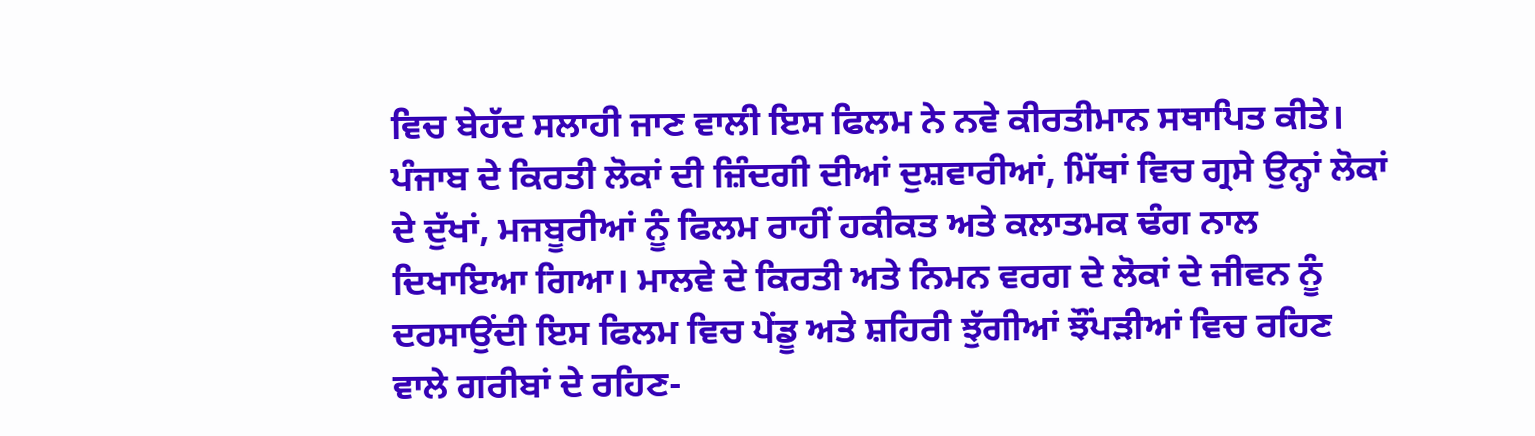ਵਿਚ ਬੇਹੱਦ ਸਲਾਹੀ ਜਾਣ ਵਾਲੀ ਇਸ ਫਿਲਮ ਨੇ ਨਵੇ ਕੀਰਤੀਮਾਨ ਸਥਾਪਿਤ ਕੀਤੇ। ਪੰਜਾਬ ਦੇ ਕਿਰਤੀ ਲੋਕਾਂ ਦੀ ਜ਼ਿੰਦਗੀ ਦੀਆਂ ਦੁਸ਼ਵਾਰੀਆਂ, ਮਿੱਥਾਂ ਵਿਚ ਗ੍ਰਸੇ ਉਨ੍ਹਾਂ ਲੋਕਾਂ ਦੇ ਦੁੱਖਾਂ, ਮਜਬੂਰੀਆਂ ਨੂੰ ਫਿਲਮ ਰਾਹੀਂ ਹਕੀਕਤ ਅਤੇ ਕਲਾਤਮਕ ਢੰਗ ਨਾਲ ਦਿਖਾਇਆ ਗਿਆ। ਮਾਲਵੇ ਦੇ ਕਿਰਤੀ ਅਤੇ ਨਿਮਨ ਵਰਗ ਦੇ ਲੋਕਾਂ ਦੇ ਜੀਵਨ ਨੂੰ ਦਰਸਾਉਂਦੀ ਇਸ ਫਿਲਮ ਵਿਚ ਪੇਂਡੂ ਅਤੇ ਸ਼ਹਿਰੀ ਝੁੱਗੀਆਂ ਝੌਂਪੜੀਆਂ ਵਿਚ ਰਹਿਣ ਵਾਲੇ ਗਰੀਬਾਂ ਦੇ ਰਹਿਣ-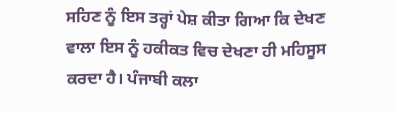ਸਹਿਣ ਨੂੰ ਇਸ ਤਰ੍ਹਾਂ ਪੇਸ਼ ਕੀਤਾ ਗਿਆ ਕਿ ਦੇਖਣ ਵਾਲਾ ਇਸ ਨੂੰ ਹਕੀਕਤ ਵਿਚ ਦੇਖਣਾ ਹੀ ਮਹਿਸੂਸ ਕਰਦਾ ਹੈ। ਪੰਜਾਬੀ ਕਲਾ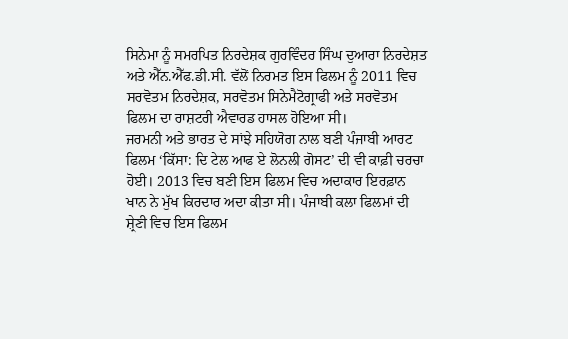ਸਿਨੇਮਾ ਨੂੰ ਸਮਰਪਿਤ ਨਿਰਦੇਸ਼ਕ ਗੁਰਵਿੰਦਰ ਸਿੰਘ ਦੁਆਰਾ ਨਿਰਦੇਸ਼ਤ ਅਤੇ ਐੱਨ.ਐੱਫ.ਡੀ.ਸੀ. ਵੱਲੋਂ ਨਿਰਮਤ ਇਸ ਫਿਲਮ ਨੂੰ 2011 ਵਿਚ ਸਰਵੋਤਮ ਨਿਰਦੇਸ਼ਕ, ਸਰਵੋਤਮ ਸਿਨੇਮੈਟੋਗ੍ਰਾਫੀ ਅਤੇ ਸਰਵੋਤਮ ਫਿਲਮ ਦਾ ਰਾਸ਼ਟਰੀ ਐਵਾਰਡ ਹਾਸਲ ਹੋਇਆ ਸੀ।
ਜਰਮਨੀ ਅਤੇ ਭਾਰਤ ਦੇ ਸਾਂਝੇ ਸਹਿਯੋਗ ਨਾਲ ਬਣੀ ਪੰਜਾਬੀ ਆਰਟ ਫਿਲਮ ‘ਕਿੱਸਾ: ਦਿ ਟੇਲ ਆਫ ਏ ਲੋਨਲੀ ਗੋਸਟ’ ਦੀ ਵੀ ਕਾਫ਼ੀ ਚਰਚਾ ਹੋਈ। 2013 ਵਿਚ ਬਣੀ ਇਸ ਫਿਲਮ ਵਿਚ ਅਦਾਕਾਰ ਇਰਫ਼ਾਨ ਖਾਨ ਨੇ ਮੁੱਖ ਕਿਰਦਾਰ ਅਦਾ ਕੀਤਾ ਸੀ। ਪੰਜਾਬੀ ਕਲਾ ਫਿਲਮਾਂ ਦੀ ਸ਼੍ਰੇਣੀ ਵਿਚ ਇਸ ਫਿਲਮ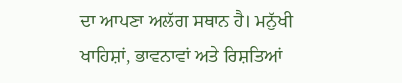ਦਾ ਆਪਣਾ ਅਲੱਗ ਸਥਾਨ ਹੈ। ਮਨੁੱਖੀ ਖਾਹਿਸ਼ਾਂ, ਭਾਵਨਾਵਾਂ ਅਤੇ ਰਿਸ਼ਤਿਆਂ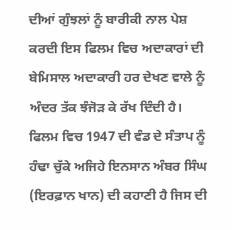ਦੀਆਂ ਗੁੰਝਲਾਂ ਨੂੰ ਬਾਰੀਕੀ ਨਾਲ ਪੇਸ਼ ਕਰਦੀ ਇਸ ਫਿਲਮ ਵਿਚ ਅਦਾਕਾਰਾਂ ਦੀ ਬੇਮਿਸਾਲ ਅਦਾਕਾਰੀ ਹਰ ਦੇਖਣ ਵਾਲੇ ਨੂੰ ਅੰਦਰ ਤੱਕ ਝੰਜੋੜ ਕੇ ਰੱਖ ਦਿੰਦੀ ਹੈ। ਫਿਲਮ ਵਿਚ 1947 ਦੀ ਵੰਡ ਦੇ ਸੰਤਾਪ ਨੂੰ ਹੰਢਾ ਚੁੱਕੇ ਅਜਿਹੇ ਇਨਸਾਨ ਅੰਬਰ ਸਿੰਘ (ਇਰਫ਼ਾਨ ਖਾਨ) ਦੀ ਕਹਾਣੀ ਹੈ ਜਿਸ ਦੀ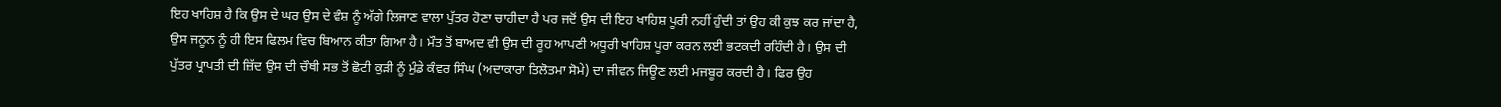ਇਹ ਖਾਹਿਸ਼ ਹੈ ਕਿ ਉਸ ਦੇ ਘਰ ਉਸ ਦੇ ਵੰਸ਼ ਨੂੰ ਅੱਗੇ ਲਿਜਾਣ ਵਾਲਾ ਪੁੱਤਰ ਹੋਣਾ ਚਾਹੀਦਾ ਹੈ ਪਰ ਜਦੋਂ ਉਸ ਦੀ ਇਹ ਖਾਹਿਸ਼ ਪੂਰੀ ਨਹੀਂ ਹੁੰਦੀ ਤਾਂ ਉਹ ਕੀ ਕੁਝ ਕਰ ਜਾਂਦਾ ਹੈ, ਉਸ ਜਨੂਨ ਨੂੰ ਹੀ ਇਸ ਫਿਲਮ ਵਿਚ ਬਿਆਨ ਕੀਤਾ ਗਿਆ ਹੈ। ਮੌਤ ਤੋਂ ਬਾਅਦ ਵੀ ਉਸ ਦੀ ਰੂਹ ਆਪਣੀ ਅਧੂਰੀ ਖਾਹਿਸ਼ ਪੂਰਾ ਕਰਨ ਲਈ ਭਟਕਦੀ ਰਹਿੰਦੀ ਹੈ। ਉਸ ਦੀ ਪੁੱਤਰ ਪ੍ਰਾਪਤੀ ਦੀ ਜ਼ਿੱਦ ਉਸ ਦੀ ਚੌਥੀ ਸਭ ਤੋਂ ਛੋਟੀ ਕੁੜੀ ਨੂੰ ਮੁੰਡੇ ਕੰਵਰ ਸਿੰਘ (ਅਦਾਕਾਰਾ ਤਿਲੋਤਮਾ ਸੋਮੇ) ਦਾ ਜੀਵਨ ਜਿਊਣ ਲਈ ਮਜਬੂਰ ਕਰਦੀ ਹੈ। ਫਿਰ ਉਹ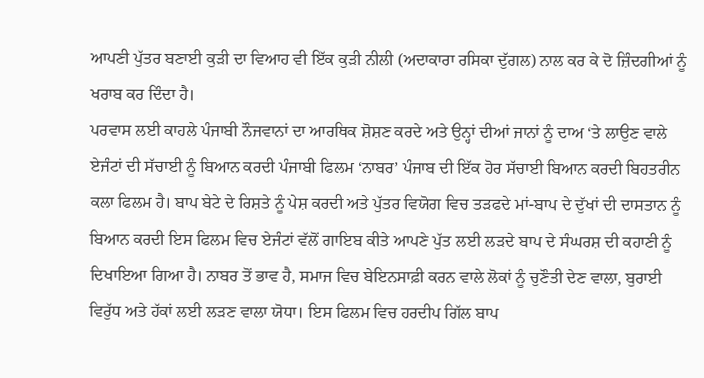ਆਪਣੀ ਪੁੱਤਰ ਬਣਾਈ ਕੁੜੀ ਦਾ ਵਿਆਹ ਵੀ ਇੱਕ ਕੁੜੀ ਨੀਲੀ (ਅਦਾਕਾਰਾ ਰਸਿਕਾ ਦੁੱਗਲ) ਨਾਲ ਕਰ ਕੇ ਦੋ ਜ਼ਿੰਦਗੀਆਂ ਨੂੰ ਖਰਾਬ ਕਰ ਦਿੰਦਾ ਹੈ।
ਪਰਵਾਸ ਲਈ ਕਾਹਲੇ ਪੰਜਾਬੀ ਨੌਜਵਾਨਾਂ ਦਾ ਆਰਥਿਕ ਸ਼ੋਸ਼ਣ ਕਰਦੇ ਅਤੇ ਉਨ੍ਹਾਂ ਦੀਆਂ ਜਾਨਾਂ ਨੂੰ ਦਾਅ ‘ਤੇ ਲਾਉਣ ਵਾਲੇ ਏਜੰਟਾਂ ਦੀ ਸੱਚਾਈ ਨੂੰ ਬਿਆਨ ਕਰਦੀ ਪੰਜਾਬੀ ਫਿਲਮ ‘ਨਾਬਰ’ ਪੰਜਾਬ ਦੀ ਇੱਕ ਹੋਰ ਸੱਚਾਈ ਬਿਆਨ ਕਰਦੀ ਬਿਹਤਰੀਨ ਕਲਾ ਫਿਲਮ ਹੈ। ਬਾਪ ਬੇਟੇ ਦੇ ਰਿਸ਼ਤੇ ਨੂੰ ਪੇਸ਼ ਕਰਦੀ ਅਤੇ ਪੁੱਤਰ ਵਿਯੋਗ ਵਿਚ ਤੜਫਦੇ ਮਾਂ-ਬਾਪ ਦੇ ਦੁੱਖਾਂ ਦੀ ਦਾਸਤਾਨ ਨੂੰ ਬਿਆਨ ਕਰਦੀ ਇਸ ਫਿਲਮ ਵਿਚ ਏਜੰਟਾਂ ਵੱਲੋਂ ਗਾਇਬ ਕੀਤੇ ਆਪਣੇ ਪੁੱਤ ਲਈ ਲੜਦੇ ਬਾਪ ਦੇ ਸੰਘਰਸ਼ ਦੀ ਕਹਾਣੀ ਨੂੰ ਦਿਖਾਇਆ ਗਿਆ ਹੈ। ਨਾਬਰ ਤੋਂ ਭਾਵ ਹੈ, ਸਮਾਜ ਵਿਚ ਬੇਇਨਸਾਫ਼ੀ ਕਰਨ ਵਾਲੇ ਲੋਕਾਂ ਨੂੰ ਚੁਣੌਤੀ ਦੇਣ ਵਾਲਾ, ਬੁਰਾਈ ਵਿਰੁੱਧ ਅਤੇ ਹੱਕਾਂ ਲਈ ਲੜਣ ਵਾਲਾ ਯੋਧਾ। ਇਸ ਫਿਲਮ ਵਿਚ ਹਰਦੀਪ ਗਿੱਲ ਬਾਪ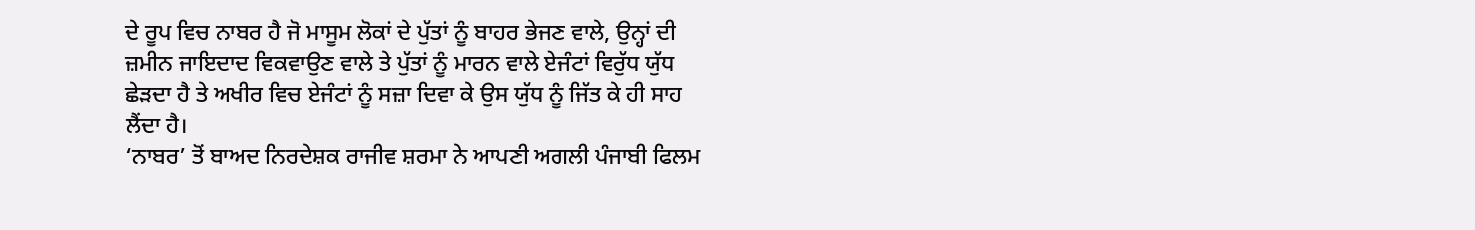ਦੇ ਰੂਪ ਵਿਚ ਨਾਬਰ ਹੈ ਜੋ ਮਾਸੂਮ ਲੋਕਾਂ ਦੇ ਪੁੱਤਾਂ ਨੂੰ ਬਾਹਰ ਭੇਜਣ ਵਾਲੇ, ਉਨ੍ਹਾਂ ਦੀ ਜ਼ਮੀਨ ਜਾਇਦਾਦ ਵਿਕਵਾਉਣ ਵਾਲੇ ਤੇ ਪੁੱਤਾਂ ਨੂੰ ਮਾਰਨ ਵਾਲੇ ਏਜੰਟਾਂ ਵਿਰੁੱਧ ਯੁੱਧ ਛੇੜਦਾ ਹੈ ਤੇ ਅਖੀਰ ਵਿਚ ਏਜੰਟਾਂ ਨੂੰ ਸਜ਼ਾ ਦਿਵਾ ਕੇ ਉਸ ਯੁੱਧ ਨੂੰ ਜਿੱਤ ਕੇ ਹੀ ਸਾਹ ਲੈਂਦਾ ਹੈ।
‘ਨਾਬਰ’ ਤੋਂ ਬਾਅਦ ਨਿਰਦੇਸ਼ਕ ਰਾਜੀਵ ਸ਼ਰਮਾ ਨੇ ਆਪਣੀ ਅਗਲੀ ਪੰਜਾਬੀ ਫਿਲਮ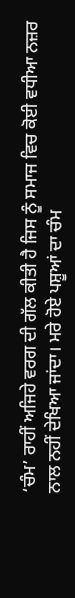‘ਚੰਮ’ ਰਾਹੀਂ ਅਜਿਹੇ ਵਰਗ ਦੀ ਗੱਲ ਕੀਤੀ ਹੈ ਜਿਸ ਨੂੰ ਸਮਾਜ ਵਿਚ ਕੋਈ ਵਧੀਆ ਨਜ਼ਰ ਨਾਲ ਨਹੀਂ ਦੇਖਿਆ ਜਾਂਦਾ। ਮਰੇ ਹੋਏ ਪਸ਼ੂਆਂ ਦਾ ਚੰਮ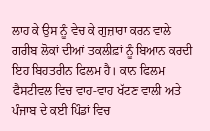ਲਾਹ ਕੇ ਉਸ ਨੂੰ ਵੇਚ ਕੇ ਗੁਜ਼ਾਰਾ ਕਰਨ ਵਾਲੇ ਗਰੀਬ ਲੋਕਾਂ ਦੀਆਂ ਤਕਲੀਫ਼ਾਂ ਨੂੰ ਬਿਆਨ ਕਰਦੀ ਇਹ ਬਿਹਤਰੀਨ ਫਿਲਮ ਹੈ। ਕਾਨ ਫਿਲਮ ਫੈਸਟੀਵਲ ਵਿਚ ਵਾਹ-ਵਾਹ ਖੱਟਣ ਵਾਲੀ ਅਤੇ ਪੰਜਾਬ ਦੇ ਕਈ ਪਿੰਡਾਂ ਵਿਚ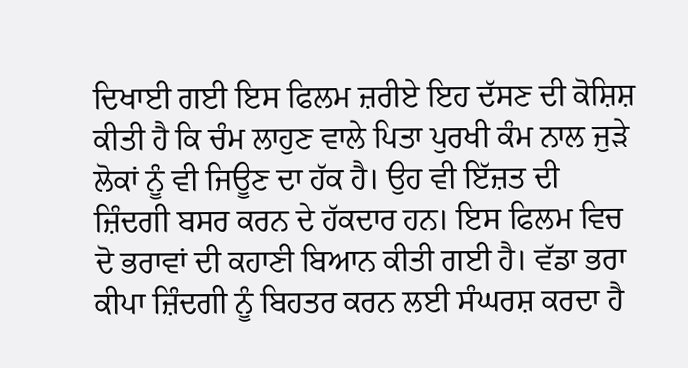ਦਿਖਾਈ ਗਈ ਇਸ ਫਿਲਮ ਜ਼ਰੀਏ ਇਹ ਦੱਸਣ ਦੀ ਕੋਸ਼ਿਸ਼ ਕੀਤੀ ਹੈ ਕਿ ਚੰਮ ਲਾਹੁਣ ਵਾਲੇ ਪਿਤਾ ਪੁਰਖੀ ਕੰਮ ਨਾਲ ਜੁੜੇ ਲੋਕਾਂ ਨੂੰ ਵੀ ਜਿਊਣ ਦਾ ਹੱਕ ਹੈ। ਉਹ ਵੀ ਇੱਜ਼ਤ ਦੀ ਜ਼ਿੰਦਗੀ ਬਸਰ ਕਰਨ ਦੇ ਹੱਕਦਾਰ ਹਨ। ਇਸ ਫਿਲਮ ਵਿਚ ਦੋ ਭਰਾਵਾਂ ਦੀ ਕਹਾਣੀ ਬਿਆਨ ਕੀਤੀ ਗਈ ਹੈ। ਵੱਡਾ ਭਰਾ ਕੀਪਾ ਜ਼ਿੰਦਗੀ ਨੂੰ ਬਿਹਤਰ ਕਰਨ ਲਈ ਸੰਘਰਸ਼ ਕਰਦਾ ਹੈ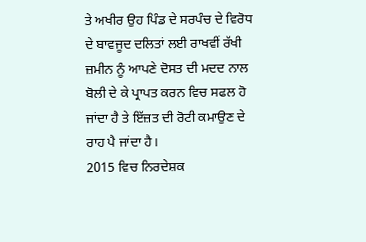ਤੇ ਅਖੀਰ ਉਹ ਪਿੰਡ ਦੇ ਸਰਪੰਚ ਦੇ ਵਿਰੋਧ ਦੇ ਬਾਵਜੂਦ ਦਲਿਤਾਂ ਲਈ ਰਾਖਵੀਂ ਰੱਖੀ ਜ਼ਮੀਨ ਨੂੰ ਆਪਣੇ ਦੋਸਤ ਦੀ ਮਦਦ ਨਾਲ ਬੋਲੀ ਦੇ ਕੇ ਪ੍ਰਾਪਤ ਕਰਨ ਵਿਚ ਸਫਲ ਹੋ ਜਾਂਦਾ ਹੈ ਤੇ ਇੱਜ਼ਤ ਦੀ ਰੋਟੀ ਕਮਾਉਣ ਦੇ ਰਾਹ ਪੈ ਜਾਂਦਾ ਹੈ।
2015 ਵਿਚ ਨਿਰਦੇਸ਼ਕ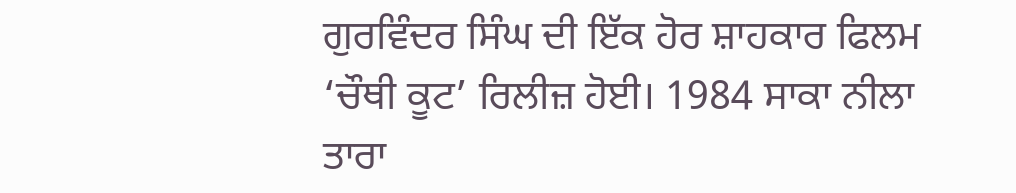ਗੁਰਵਿੰਦਰ ਸਿੰਘ ਦੀ ਇੱਕ ਹੋਰ ਸ਼ਾਹਕਾਰ ਫਿਲਮ ‘ਚੌਥੀ ਕੂਟ’ ਰਿਲੀਜ਼ ਹੋਈ। 1984 ਸਾਕਾ ਨੀਲਾ ਤਾਰਾ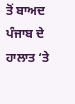ਤੋਂ ਬਾਅਦ ਪੰਜਾਬ ਦੇ ਹਾਲਾਤ ‘ਤੇ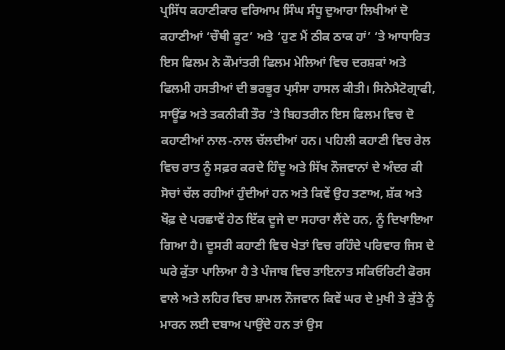ਪ੍ਰਸਿੱਧ ਕਹਾਣੀਕਾਰ ਵਰਿਆਮ ਸਿੰਘ ਸੰਧੂ ਦੁਆਰਾ ਲਿਖੀਆਂ ਦੋ ਕਹਾਣੀਆਂ ‘ਚੌਥੀ ਕੂਟ’ ਅਤੇ ‘ਹੁਣ ਮੈਂ ਠੀਕ ਠਾਕ ਹਾਂ’ ‘ਤੇ ਆਧਾਰਿਤ ਇਸ ਫਿਲਮ ਨੇ ਕੌਮਾਂਤਰੀ ਫਿਲਮ ਮੇਲਿਆਂ ਵਿਚ ਦਰਸ਼ਕਾਂ ਅਤੇ ਫਿਲਮੀ ਹਸਤੀਆਂ ਦੀ ਭਰਭੂਰ ਪ੍ਰਸੰਸਾ ਹਾਸਲ ਕੀਤੀ। ਸਿਨੇਮੈਟੋਗ੍ਰਾਫੀ, ਸਾਊਂਡ ਅਤੇ ਤਕਨੀਕੀ ਤੌਰ ‘ਤੇ ਬਿਹਤਰੀਨ ਇਸ ਫਿਲਮ ਵਿਚ ਦੋ ਕਹਾਣੀਆਂ ਨਾਲ-ਨਾਲ ਚੱਲਦੀਆਂ ਹਨ। ਪਹਿਲੀ ਕਹਾਣੀ ਵਿਚ ਰੇਲ ਵਿਚ ਰਾਤ ਨੂੰ ਸਫ਼ਰ ਕਰਦੇ ਹਿੰਦੂ ਅਤੇ ਸਿੱਖ ਨੌਜਵਾਨਾਂ ਦੇ ਅੰਦਰ ਕੀ ਸੋਚਾਂ ਚੱਲ ਰਹੀਆਂ ਹੁੰਦੀਆਂ ਹਨ ਅਤੇ ਕਿਵੇਂ ਉਹ ਤਣਾਅ, ਸ਼ੱਕ ਅਤੇ ਖੌਫ਼ ਦੇ ਪਰਛਾਵੇਂ ਹੇਠ ਇੱਕ ਦੂਜੇ ਦਾ ਸਹਾਰਾ ਲੈਂਦੇ ਹਨ, ਨੂੰ ਦਿਖਾਇਆ ਗਿਆ ਹੈ। ਦੂਸਰੀ ਕਹਾਣੀ ਵਿਚ ਖੇਤਾਂ ਵਿਚ ਰਹਿੰਦੇ ਪਰਿਵਾਰ ਜਿਸ ਦੇ ਘਰੇ ਕੁੱਤਾ ਪਾਲਿਆ ਹੈ ਤੇ ਪੰਜਾਬ ਵਿਚ ਤਾਇਨਾਤ ਸਕਿਓਰਿਟੀ ਫੋਰਸ ਵਾਲੇ ਅਤੇ ਲਹਿਰ ਵਿਚ ਸ਼ਾਮਲ ਨੌਜਵਾਨ ਕਿਵੇਂ ਘਰ ਦੇ ਮੁਖੀ ਤੇ ਕੁੱਤੇ ਨੂੰ ਮਾਰਨ ਲਈ ਦਬਾਅ ਪਾਉਂਦੇ ਹਨ ਤਾਂ ਉਸ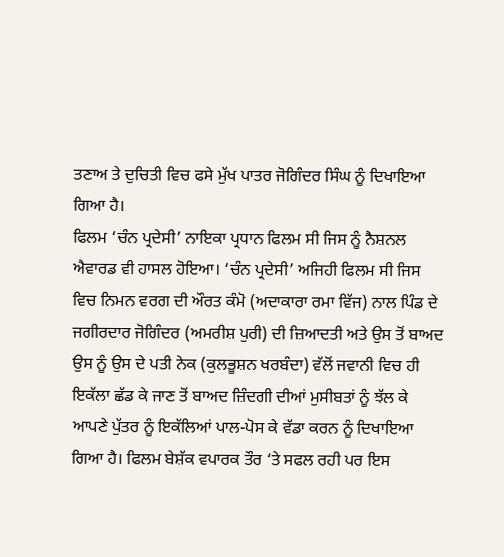ਤਣਾਅ ਤੇ ਦੁਚਿਤੀ ਵਿਚ ਫਸੇ ਮੁੱਖ ਪਾਤਰ ਜੋਗਿੰਦਰ ਸਿੰਘ ਨੂੰ ਦਿਖਾਇਆ ਗਿਆ ਹੈ।
ਫਿਲਮ ‘ਚੰਨ ਪ੍ਰਦੇਸੀ’ ਨਾਇਕਾ ਪ੍ਰਧਾਨ ਫਿਲਮ ਸੀ ਜਿਸ ਨੂੰ ਨੈਸ਼ਨਲ ਐਵਾਰਡ ਵੀ ਹਾਸਲ ਹੋਇਆ। ‘ਚੰਨ ਪ੍ਰਦੇਸੀ’ ਅਜਿਹੀ ਫਿਲਮ ਸੀ ਜਿਸ ਵਿਚ ਨਿਮਨ ਵਰਗ ਦੀ ਔਰਤ ਕੰਮੋ (ਅਦਾਕਾਰਾ ਰਮਾ ਵਿੱਜ) ਨਾਲ ਪਿੰਡ ਦੇ ਜਗੀਰਦਾਰ ਜੋਗਿੰਦਰ (ਅਮਰੀਸ਼ ਪੁਰੀ) ਦੀ ਜ਼ਿਆਦਤੀ ਅਤੇ ਉਸ ਤੋਂ ਬਾਅਦ ਉਸ ਨੂੰ ਉਸ ਦੇ ਪਤੀ ਨੇਕ (ਕੁਲਭੂਸ਼ਨ ਖਰਬੰਦਾ) ਵੱਲੋਂ ਜਵਾਨੀ ਵਿਚ ਹੀ ਇਕੱਲਾ ਛੱਡ ਕੇ ਜਾਣ ਤੋਂ ਬਾਅਦ ਜ਼ਿੰਦਗੀ ਦੀਆਂ ਮੁਸੀਬਤਾਂ ਨੂੰ ਝੱਲ ਕੇ ਆਪਣੇ ਪੁੱਤਰ ਨੂੰ ਇਕੱਲਿਆਂ ਪਾਲ-ਪੋਸ ਕੇ ਵੱਡਾ ਕਰਨ ਨੂੰ ਦਿਖਾਇਆ ਗਿਆ ਹੈ। ਫਿਲਮ ਬੇਸ਼ੱਕ ਵਪਾਰਕ ਤੌਰ ‘ਤੇ ਸਫਲ ਰਹੀ ਪਰ ਇਸ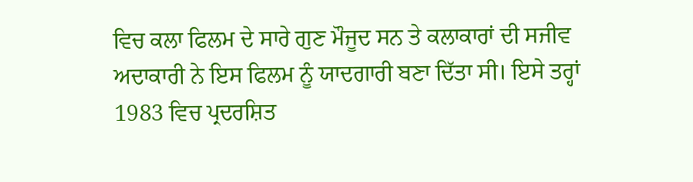ਵਿਚ ਕਲਾ ਫਿਲਮ ਦੇ ਸਾਰੇ ਗੁਣ ਮੌਜੂਦ ਸਨ ਤੇ ਕਲਾਕਾਰਾਂ ਦੀ ਸਜੀਵ ਅਦਾਕਾਰੀ ਨੇ ਇਸ ਫਿਲਮ ਨੂੰ ਯਾਦਗਾਰੀ ਬਣਾ ਦਿੱਤਾ ਸੀ। ਇਸੇ ਤਰ੍ਹਾਂ 1983 ਵਿਚ ਪ੍ਰਦਰਸ਼ਿਤ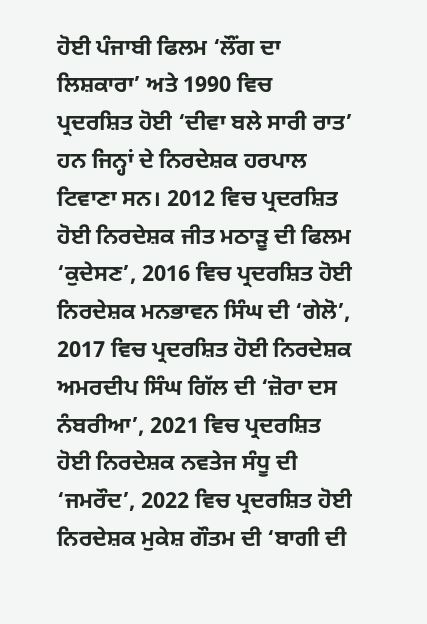ਹੋਈ ਪੰਜਾਬੀ ਫਿਲਮ ‘ਲੌਂਗ ਦਾ ਲਿਸ਼ਕਾਰਾ’ ਅਤੇ 1990 ਵਿਚ ਪ੍ਰਦਰਸ਼ਿਤ ਹੋਈ ‘ਦੀਵਾ ਬਲੇ ਸਾਰੀ ਰਾਤ’ ਹਨ ਜਿਨ੍ਹਾਂ ਦੇ ਨਿਰਦੇਸ਼ਕ ਹਰਪਾਲ ਟਿਵਾਣਾ ਸਨ। 2012 ਵਿਚ ਪ੍ਰਦਰਸ਼ਿਤ ਹੋਈ ਨਿਰਦੇਸ਼ਕ ਜੀਤ ਮਠਾੜੂ ਦੀ ਫਿਲਮ ‘ਕੁਦੇਸਣ’, 2016 ਵਿਚ ਪ੍ਰਦਰਸ਼ਿਤ ਹੋਈ ਨਿਰਦੇਸ਼ਕ ਮਨਭਾਵਨ ਸਿੰਘ ਦੀ ‘ਗੇਲੋ’, 2017 ਵਿਚ ਪ੍ਰਦਰਸ਼ਿਤ ਹੋਈ ਨਿਰਦੇਸ਼ਕ ਅਮਰਦੀਪ ਸਿੰਘ ਗਿੱਲ ਦੀ ‘ਜ਼ੋਰਾ ਦਸ ਨੰਬਰੀਆ’, 2021 ਵਿਚ ਪ੍ਰਦਰਸ਼ਿਤ ਹੋਈ ਨਿਰਦੇਸ਼ਕ ਨਵਤੇਜ ਸੰਧੂ ਦੀ ‘ਜਮਰੌਦ’, 2022 ਵਿਚ ਪ੍ਰਦਰਸ਼ਿਤ ਹੋਈ ਨਿਰਦੇਸ਼ਕ ਮੁਕੇਸ਼ ਗੌਤਮ ਦੀ ‘ਬਾਗੀ ਦੀ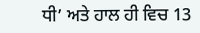ਧੀ’ ਅਤੇ ਹਾਲ ਹੀ ਵਿਚ 13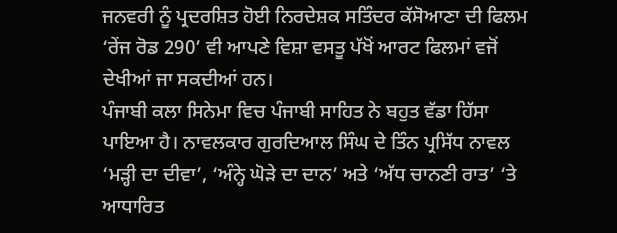ਜਨਵਰੀ ਨੂੰ ਪ੍ਰਦਰਸ਼ਿਤ ਹੋਈ ਨਿਰਦੇਸ਼ਕ ਸਤਿੰਦਰ ਕੱਸੋਆਣਾ ਦੀ ਫਿਲਮ ‘ਰੇਂਜ ਰੋਡ 290’ ਵੀ ਆਪਣੇ ਵਿਸ਼ਾ ਵਸਤੂ ਪੱਖੋਂ ਆਰਟ ਫਿਲਮਾਂ ਵਜੋਂ ਦੇਖੀਆਂ ਜਾ ਸਕਦੀਆਂ ਹਨ।
ਪੰਜਾਬੀ ਕਲਾ ਸਿਨੇਮਾ ਵਿਚ ਪੰਜਾਬੀ ਸਾਹਿਤ ਨੇ ਬਹੁਤ ਵੱਡਾ ਹਿੱਸਾ ਪਾਇਆ ਹੈ। ਨਾਵਲਕਾਰ ਗੁਰਦਿਆਲ ਸਿੰਘ ਦੇ ਤਿੰਨ ਪ੍ਰਸਿੱਧ ਨਾਵਲ ‘ਮੜ੍ਹੀ ਦਾ ਦੀਵਾ’, ‘ਅੰਨ੍ਹੇ ਘੋੜੇ ਦਾ ਦਾਨ’ ਅਤੇ ‘ਅੱਧ ਚਾਨਣੀ ਰਾਤ’ ‘ਤੇ ਆਧਾਰਿਤ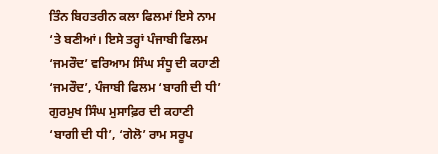ਤਿੰਨ ਬਿਹਤਰੀਨ ਕਲਾ ਫਿਲਮਾਂ ਇਸੇ ਨਾਮ ‘ਤੇ ਬਣੀਆਂ। ਇਸੇ ਤਰ੍ਹਾਂ ਪੰਜਾਬੀ ਫਿਲਮ ‘ਜਮਰੌਦ’ ਵਰਿਆਮ ਸਿੰਘ ਸੰਧੂ ਦੀ ਕਹਾਣੀ ‘ਜਮਰੌਦ’, ਪੰਜਾਬੀ ਫਿਲਮ ‘ਬਾਗੀ ਦੀ ਧੀ’ ਗੁਰਮੁਖ ਸਿੰਘ ਮੁਸਾਫ਼ਿਰ ਦੀ ਕਹਾਣੀ ‘ਬਾਗੀ ਦੀ ਧੀ’, ‘ਗੇਲੋ’ ਰਾਮ ਸਰੂਪ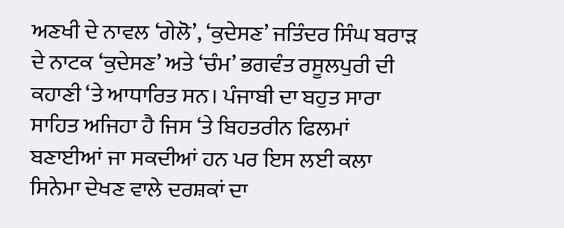ਅਣਖੀ ਦੇ ਨਾਵਲ ‘ਗੇਲੋ’, ‘ਕੁਦੇਸਣ’ ਜਤਿੰਦਰ ਸਿੰਘ ਬਰਾੜ ਦੇ ਨਾਟਕ ‘ਕੁਦੇਸਣ’ ਅਤੇ ‘ਚੰਮ’ ਭਗਵੰਤ ਰਸੂਲਪੁਰੀ ਦੀ ਕਹਾਣੀ ‘ਤੇ ਆਧਾਰਿਤ ਸਨ। ਪੰਜਾਬੀ ਦਾ ਬਹੁਤ ਸਾਰਾ ਸਾਹਿਤ ਅਜਿਹਾ ਹੈ ਜਿਸ ‘ਤੇ ਬਿਹਤਰੀਨ ਫਿਲਮਾਂ ਬਣਾਈਆਂ ਜਾ ਸਕਦੀਆਂ ਹਨ ਪਰ ਇਸ ਲਈ ਕਲਾ ਸਿਨੇਮਾ ਦੇਖਣ ਵਾਲੇ ਦਰਸ਼ਕਾਂ ਦਾ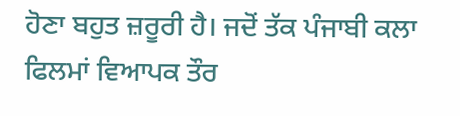ਹੋਣਾ ਬਹੁਤ ਜ਼ਰੂਰੀ ਹੈ। ਜਦੋਂ ਤੱਕ ਪੰਜਾਬੀ ਕਲਾ ਫਿਲਮਾਂ ਵਿਆਪਕ ਤੌਰ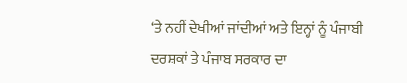‘ਤੇ ਨਹੀਂ ਦੇਖੀਆਂ ਜਾਂਦੀਆਂ ਅਤੇ ਇਨ੍ਹਾਂ ਨੂੰ ਪੰਜਾਬੀ ਦਰਸ਼ਕਾਂ ਤੇ ਪੰਜਾਬ ਸਰਕਾਰ ਦਾ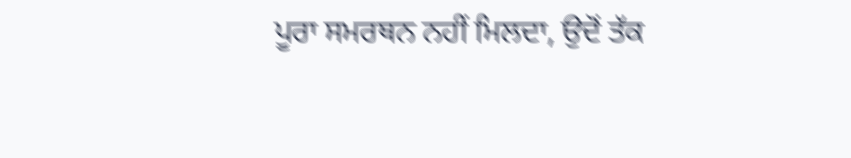ਪੂਰਾ ਸਮਰਥਨ ਨਹੀਂ ਮਿਲਦਾ, ਉਦੋਂ ਤੱਕ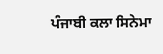ਪੰਜਾਬੀ ਕਲਾ ਸਿਨੇਮਾ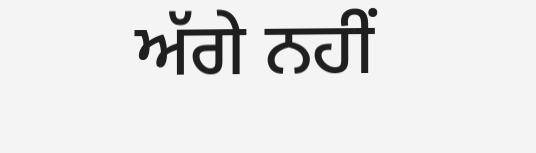ਅੱਗੇ ਨਹੀਂ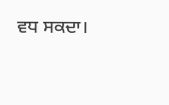ਵਧ ਸਕਦਾ।